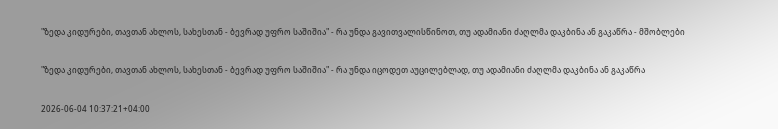"ზედა კიდურები, თავთან ახლოს, სახესთან - ბევრად უფრო საშიშია" - რა უნდა გავითვალისწინოთ, თუ ადამიანი ძაღლმა დაკბინა ან გაკაწრა - მშობლები

"ზედა კიდურები, თავთან ახლოს, სახესთან - ბევრად უფრო საშიშია" - რა უნდა იცოდეთ აუცილებლად, თუ ადამიანი ძაღლმა დაკბინა ან გაკაწრა

2026-06-04 10:37:21+04:00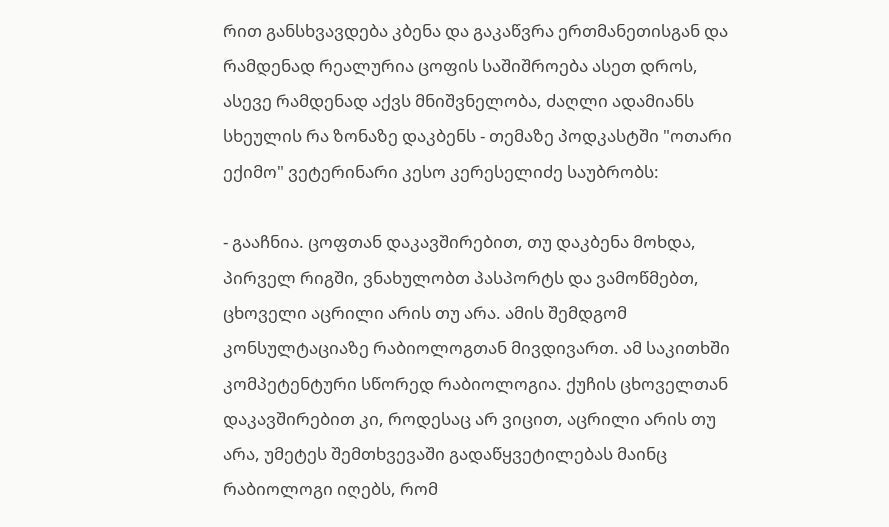რით განსხვავდება კბენა და გაკაწვრა ერთმანეთისგან და რამდენად რეალურია ცოფის საშიშროება ასეთ დროს, ასევე რამდენად აქვს მნიშვნელობა, ძაღლი ადამიანს სხეულის რა ზონაზე დაკბენს - თემაზე პოდკასტში "ოთარი ექიმო" ვეტერინარი კესო კერესელიძე საუბრობს:

- გააჩნია. ცოფთან დაკავშირებით, თუ დაკბენა მოხდა, პირველ რიგში, ვნახულობთ პასპორტს და ვამოწმებთ, ცხოველი აცრილი არის თუ არა. ამის შემდგომ კონსულტაციაზე რაბიოლოგთან მივდივართ. ამ საკითხში კომპეტენტური სწორედ რაბიოლოგია. ქუჩის ცხოველთან დაკავშირებით კი, როდესაც არ ვიცით, აცრილი არის თუ არა, უმეტეს შემთხვევაში გადაწყვეტილებას მაინც რაბიოლოგი იღებს, რომ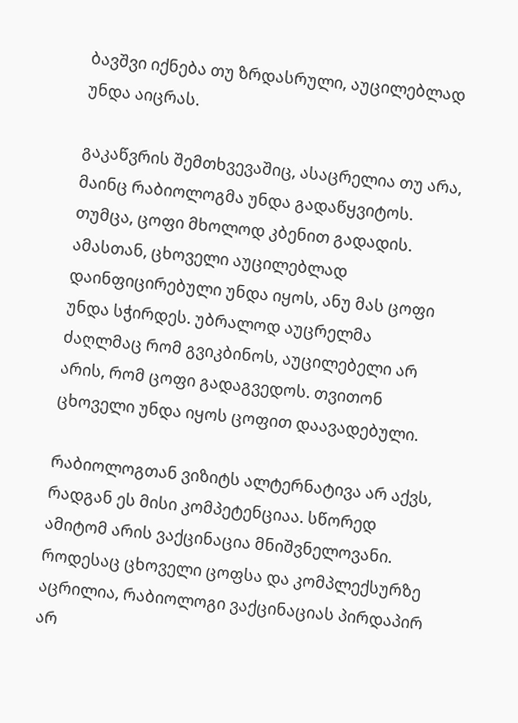ბავშვი იქნება თუ ზრდასრული, აუცილებლად უნდა აიცრას.

გაკაწვრის შემთხვევაშიც, ასაცრელია თუ არა, მაინც რაბიოლოგმა უნდა გადაწყვიტოს. თუმცა, ცოფი მხოლოდ კბენით გადადის. ამასთან, ცხოველი აუცილებლად დაინფიცირებული უნდა იყოს, ანუ მას ცოფი უნდა სჭირდეს. უბრალოდ აუცრელმა ძაღლმაც რომ გვიკბინოს, აუცილებელი არ არის, რომ ცოფი გადაგვედოს. თვითონ ცხოველი უნდა იყოს ცოფით დაავადებული.

რაბიოლოგთან ვიზიტს ალტერნატივა არ აქვს, რადგან ეს მისი კომპეტენციაა. სწორედ ამიტომ არის ვაქცინაცია მნიშვნელოვანი. როდესაც ცხოველი ცოფსა და კომპლექსურზე აცრილია, რაბიოლოგი ვაქცინაციას პირდაპირ არ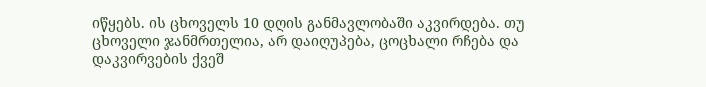იწყებს. ის ცხოველს 10 დღის განმავლობაში აკვირდება. თუ ცხოველი ჯანმრთელია, არ დაიღუპება, ცოცხალი რჩება და დაკვირვების ქვეშ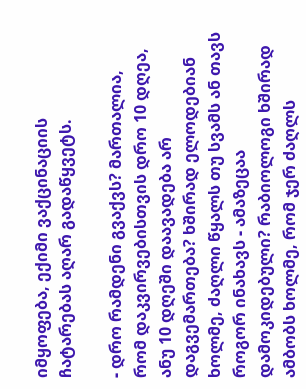იმყოფება, ექიმი ვაქცინაციის ჩატარებას აღარ გადაწყვეტს.

- დრო რამდენი გვაქვს? მართალია, რომ დაკვირვებისთვის დრო 10 დღეა, ანუ 10 დღეში დაავადება არ დაგვემართება? ხშირად ელოდებიან ხოლმე, ძაღლი წყალს თუ სვამს ან თავს როგორ ინახავს - ამაზეცაა დამოკიდებული? რაბიოლოგი ხშირად ამბობს ხოლმე, რომ ჯერ ძაღლს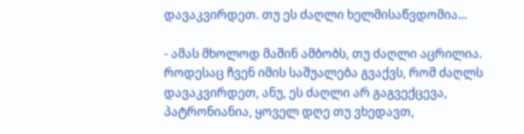დავაკვირდეთ. თუ ეს ძაღლი ხელმისაწვდომია...

- ამას მხოლოდ მაშინ ამბობს, თუ ძაღლი აცრილია. როდესაც ჩვენ იმის საშუალება გვაქვს, რომ ძაღლს დავაკვირდეთ, ანუ, ეს ძაღლი არ გაგვექცევა, პატრონიანია, ყოველ დღე თუ ვხედავთ,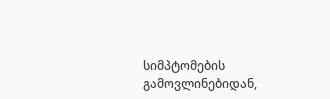სიმპტომების გამოვლინებიდან,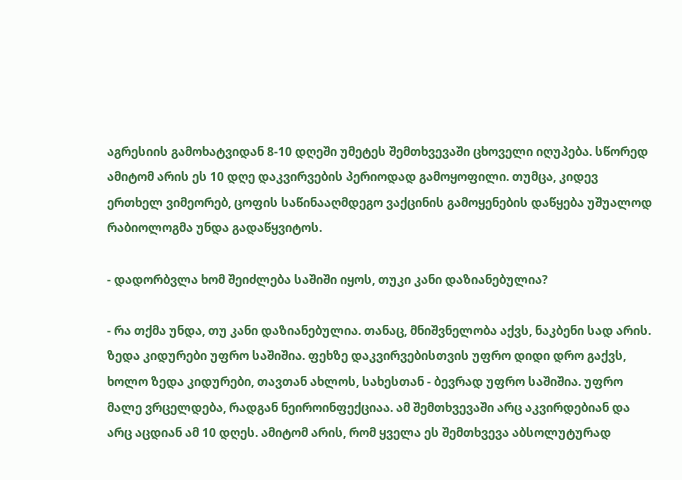აგრესიის გამოხატვიდან 8-10 დღეში უმეტეს შემთხვევაში ცხოველი იღუპება. სწორედ ამიტომ არის ეს 10 დღე დაკვირვების პერიოდად გამოყოფილი. თუმცა, კიდევ ერთხელ ვიმეორებ, ცოფის საწინააღმდეგო ვაქცინის გამოყენების დაწყება უშუალოდ რაბიოლოგმა უნდა გადაწყვიტოს.

- დადორბვლა ხომ შეიძლება საშიში იყოს, თუკი კანი დაზიანებულია?

- რა თქმა უნდა, თუ კანი დაზიანებულია. თანაც, მნიშვნელობა აქვს, ნაკბენი სად არის. ზედა კიდურები უფრო საშიშია. ფეხზე დაკვირვებისთვის უფრო დიდი დრო გაქვს, ხოლო ზედა კიდურები, თავთან ახლოს, სახესთან - ბევრად უფრო საშიშია. უფრო მალე ვრცელდება, რადგან ნეიროინფექციაა. ამ შემთხვევაში არც აკვირდებიან და არც აცდიან ამ 10 დღეს. ამიტომ არის, რომ ყველა ეს შემთხვევა აბსოლუტურად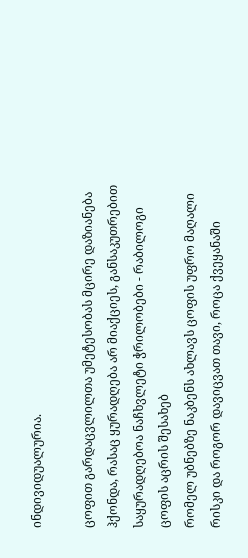ინდივიდუალურია.

ცოფით გარდაცვლილთა უმეტესობას მცირე დაზიანება ჰქონდა, რასაც ყურადღება არ მიაქციეს, განსაკუთრებით საყურადღებოა ნაჩხვლეტი ჭრილობები - რაბილოგი ცოფის აცრის შესახებ
რომელ უბნებზე ნაკბენს ახლავს ცოფის უფრო მაღალი რისკი და როგორ დავიცვათ თავი, როცა ქვეყანაში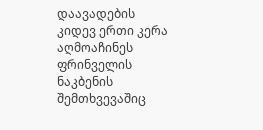დაავადების კიდევ ერთი კერა აღმოაჩინეს
ფრინველის ნაკბენის შემთხვევაშიც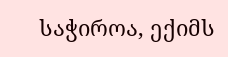საჭიროა, ექიმს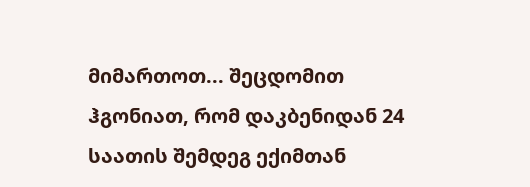მიმართოთ... შეცდომით ჰგონიათ, რომ დაკბენიდან 24 საათის შემდეგ ექიმთან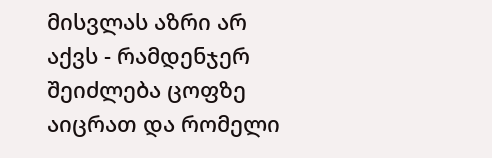მისვლას აზრი არ აქვს - რამდენჯერ შეიძლება ცოფზე აიცრათ და რომელი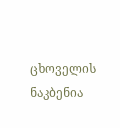ცხოველის ნაკბენია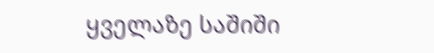ყველაზე საშიში